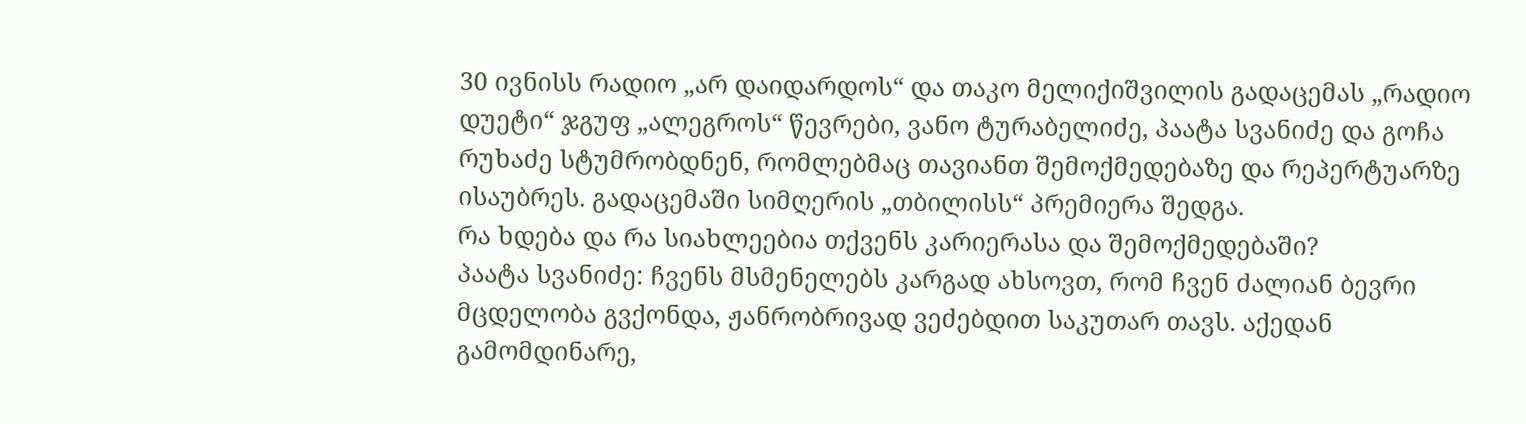30 ივნისს რადიო „არ დაიდარდოს“ და თაკო მელიქიშვილის გადაცემას „რადიო დუეტი“ ჯგუფ „ალეგროს“ წევრები, ვანო ტურაბელიძე, პაატა სვანიძე და გოჩა რუხაძე სტუმრობდნენ, რომლებმაც თავიანთ შემოქმედებაზე და რეპერტუარზე ისაუბრეს. გადაცემაში სიმღერის „თბილისს“ პრემიერა შედგა.
რა ხდება და რა სიახლეებია თქვენს კარიერასა და შემოქმედებაში?
პაატა სვანიძე: ჩვენს მსმენელებს კარგად ახსოვთ, რომ ჩვენ ძალიან ბევრი მცდელობა გვქონდა, ჟანრობრივად ვეძებდით საკუთარ თავს. აქედან გამომდინარე,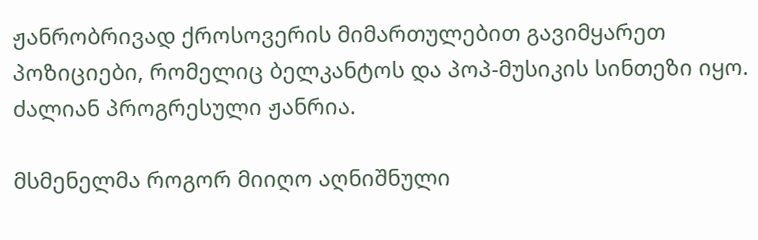ჟანრობრივად ქროსოვერის მიმართულებით გავიმყარეთ პოზიციები, რომელიც ბელკანტოს და პოპ-მუსიკის სინთეზი იყო. ძალიან პროგრესული ჟანრია.

მსმენელმა როგორ მიიღო აღნიშნული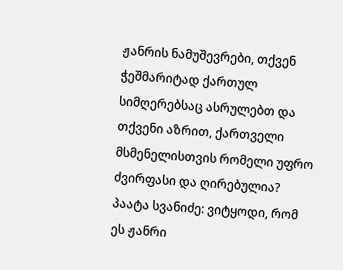ჟანრის ნამუშევრები, თქვენ ჭეშმარიტად ქართულ სიმღერებსაც ასრულებთ და თქვენი აზრით, ქართველი მსმენელისთვის რომელი უფრო ძვირფასი და ღირებულია?
პაატა სვანიძე: ვიტყოდი, რომ ეს ჟანრი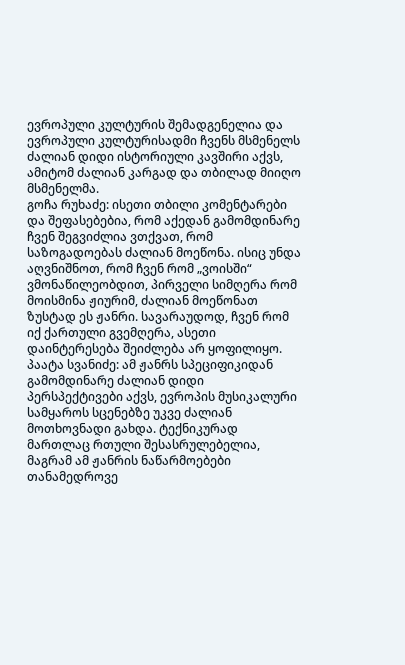ევროპული კულტურის შემადგენელია და ევროპული კულტურისადმი ჩვენს მსმენელს ძალიან დიდი ისტორიული კავშირი აქვს, ამიტომ ძალიან კარგად და თბილად მიიღო მსმენელმა.
გოჩა რუხაძე: ისეთი თბილი კომენტარები და შეფასებებია, რომ აქედან გამომდინარე ჩვენ შეგვიძლია ვთქვათ, რომ საზოგადოებას ძალიან მოეწონა. ისიც უნდა აღვნიშნოთ, რომ ჩვენ რომ „ვოისში“ ვმონაწილეობდით, პირველი სიმღერა რომ მოისმინა ჟიურიმ, ძალიან მოეწონათ ზუსტად ეს ჟანრი. სავარაუდოდ, ჩვენ რომ იქ ქართული გვემღერა, ასეთი დაინტერესება შეიძლება არ ყოფილიყო.
პაატა სვანიძე: ამ ჟანრს სპეციფიკიდან გამომდინარე ძალიან დიდი პერსპექტივები აქვს, ევროპის მუსიკალური სამყაროს სცენებზე უკვე ძალიან მოთხოვნადი გახდა. ტექნიკურად მართლაც რთული შესასრულებელია, მაგრამ ამ ჟანრის ნაწარმოებები თანამედროვე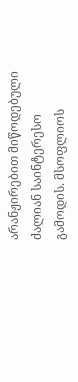არანჟირებით მიწოდებული ძალიან საინტერესო გამოდის. მსოფლიოს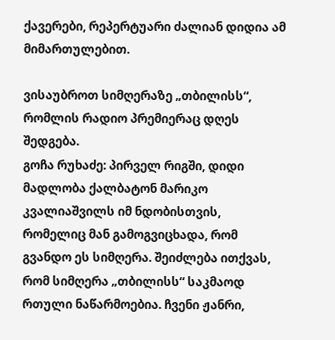ქავერები, რეპერტუარი ძალიან დიდია ამ მიმართულებით.

ვისაუბროთ სიმღერაზე „თბილისს“, რომლის რადიო პრემიერაც დღეს შედგება.
გოჩა რუხაძე: პირველ რიგში, დიდი მადლობა ქალბატონ მარიკო კვალიაშვილს იმ ნდობისთვის, რომელიც მან გამოგვიცხადა, რომ გვანდო ეს სიმღერა. შეიძლება ითქვას, რომ სიმღერა „თბილისს“ საკმაოდ რთული ნაწარმოებია. ჩვენი ჟანრი,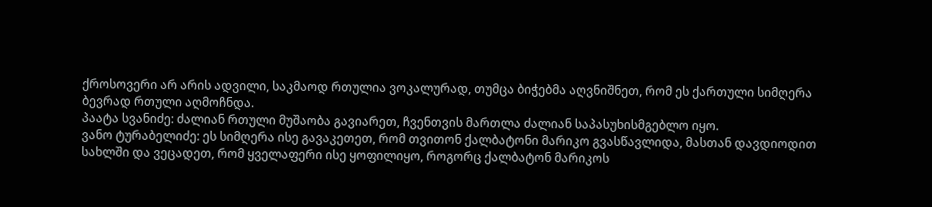ქროსოვერი არ არის ადვილი, საკმაოდ რთულია ვოკალურად, თუმცა ბიჭებმა აღვნიშნეთ, რომ ეს ქართული სიმღერა ბევრად რთული აღმოჩნდა.
პაატა სვანიძე: ძალიან რთული მუშაობა გავიარეთ, ჩვენთვის მართლა ძალიან საპასუხისმგებლო იყო.
ვანო ტურაბელიძე: ეს სიმღერა ისე გავაკეთეთ, რომ თვითონ ქალბატონი მარიკო გვასწავლიდა, მასთან დავდიოდით სახლში და ვეცადეთ, რომ ყველაფერი ისე ყოფილიყო, როგორც ქალბატონ მარიკოს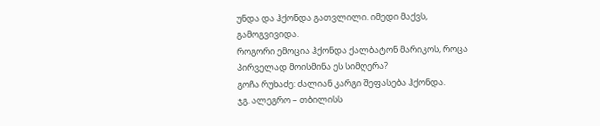უნდა და ჰქონდა გათვლილი. იმედი მაქვს, გამოგვივიდა.
როგორი ემოცია ჰქონდა ქალბატონ მარიკოს, როცა პირველად მოისმინა ეს სიმღერა?
გოჩა რუხაძე: ძალიან კარგი შეფასება ჰქონდა.
ჯგ. ალეგრო – თბილისს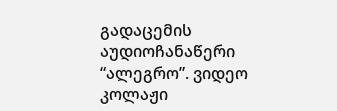გადაცემის აუდიოჩანაწერი
“ალეგრო”. ვიდეო კოლაჟი